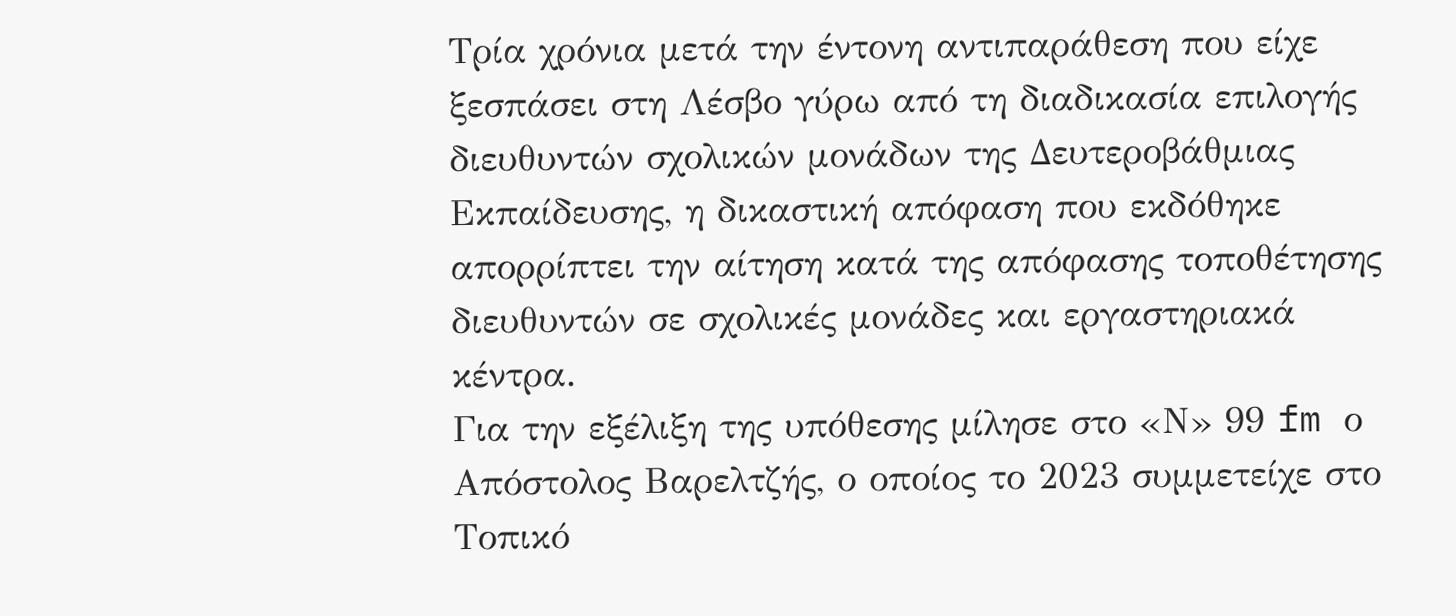Τρία χρόνια μετά την έντονη αντιπαράθεση που είχε ξεσπάσει στη Λέσβο γύρω από τη διαδικασία επιλογής διευθυντών σχολικών μονάδων της Δευτεροβάθμιας Εκπαίδευσης, η δικαστική απόφαση που εκδόθηκε απορρίπτει την αίτηση κατά της απόφασης τοποθέτησης διευθυντών σε σχολικές μονάδες και εργαστηριακά κέντρα.
Για την εξέλιξη της υπόθεσης μίλησε στο «Ν» 99 fm ο Απόστολος Βαρελτζής, ο οποίος το 2023 συμμετείχε στο Τοπικό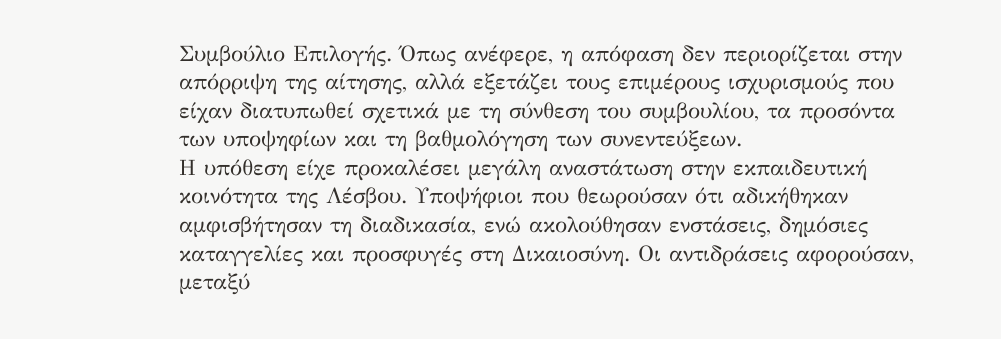Συμβούλιο Επιλογής. Όπως ανέφερε, η απόφαση δεν περιορίζεται στην απόρριψη της αίτησης, αλλά εξετάζει τους επιμέρους ισχυρισμούς που είχαν διατυπωθεί σχετικά με τη σύνθεση του συμβουλίου, τα προσόντα των υποψηφίων και τη βαθμολόγηση των συνεντεύξεων.
Η υπόθεση είχε προκαλέσει μεγάλη αναστάτωση στην εκπαιδευτική κοινότητα της Λέσβου. Υποψήφιοι που θεωρούσαν ότι αδικήθηκαν αμφισβήτησαν τη διαδικασία, ενώ ακολούθησαν ενστάσεις, δημόσιες καταγγελίες και προσφυγές στη Δικαιοσύνη. Οι αντιδράσεις αφορούσαν, μεταξύ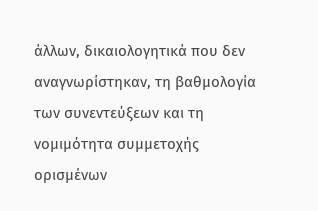άλλων, δικαιολογητικά που δεν αναγνωρίστηκαν, τη βαθμολογία των συνεντεύξεων και τη νομιμότητα συμμετοχής ορισμένων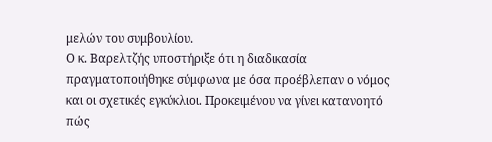μελών του συμβουλίου.
Ο κ. Βαρελτζής υποστήριξε ότι η διαδικασία πραγματοποιήθηκε σύμφωνα με όσα προέβλεπαν ο νόμος και οι σχετικές εγκύκλιοι. Προκειμένου να γίνει κατανοητό πώς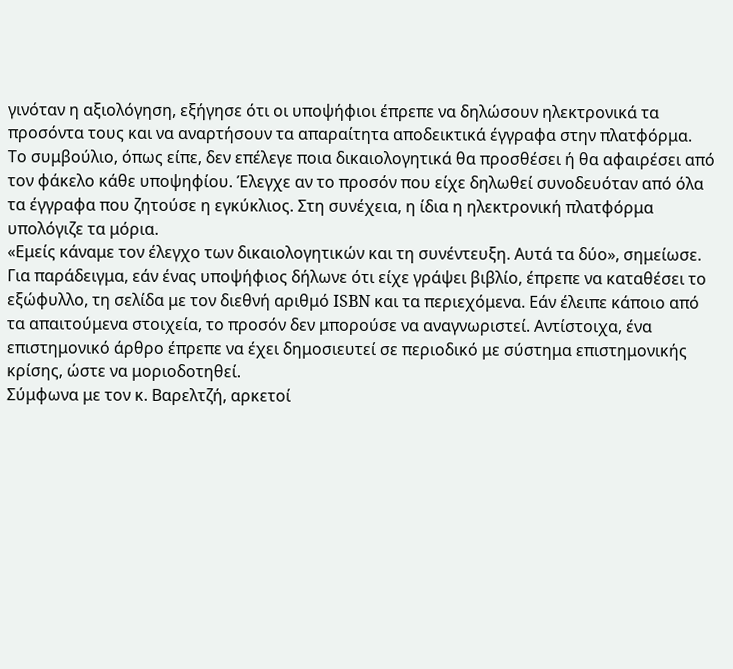γινόταν η αξιολόγηση, εξήγησε ότι οι υποψήφιοι έπρεπε να δηλώσουν ηλεκτρονικά τα προσόντα τους και να αναρτήσουν τα απαραίτητα αποδεικτικά έγγραφα στην πλατφόρμα.
Το συμβούλιο, όπως είπε, δεν επέλεγε ποια δικαιολογητικά θα προσθέσει ή θα αφαιρέσει από τον φάκελο κάθε υποψηφίου. Έλεγχε αν το προσόν που είχε δηλωθεί συνοδευόταν από όλα τα έγγραφα που ζητούσε η εγκύκλιος. Στη συνέχεια, η ίδια η ηλεκτρονική πλατφόρμα υπολόγιζε τα μόρια.
«Εμείς κάναμε τον έλεγχο των δικαιολογητικών και τη συνέντευξη. Αυτά τα δύο», σημείωσε.
Για παράδειγμα, εάν ένας υποψήφιος δήλωνε ότι είχε γράψει βιβλίο, έπρεπε να καταθέσει το εξώφυλλο, τη σελίδα με τον διεθνή αριθμό ISBN και τα περιεχόμενα. Εάν έλειπε κάποιο από τα απαιτούμενα στοιχεία, το προσόν δεν μπορούσε να αναγνωριστεί. Αντίστοιχα, ένα επιστημονικό άρθρο έπρεπε να έχει δημοσιευτεί σε περιοδικό με σύστημα επιστημονικής κρίσης, ώστε να μοριοδοτηθεί.
Σύμφωνα με τον κ. Βαρελτζή, αρκετοί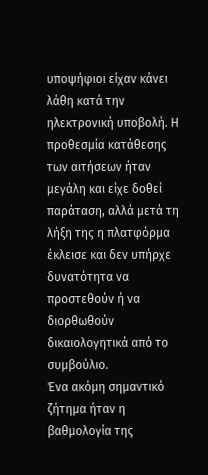υποψήφιοι είχαν κάνει λάθη κατά την ηλεκτρονική υποβολή. Η προθεσμία κατάθεσης των αιτήσεων ήταν μεγάλη και είχε δοθεί παράταση, αλλά μετά τη λήξη της η πλατφόρμα έκλεισε και δεν υπήρχε δυνατότητα να προστεθούν ή να διορθωθούν δικαιολογητικά από το συμβούλιο.
Ένα ακόμη σημαντικό ζήτημα ήταν η βαθμολογία της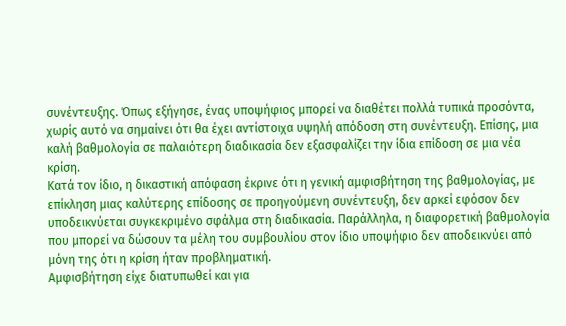συνέντευξης. Όπως εξήγησε, ένας υποψήφιος μπορεί να διαθέτει πολλά τυπικά προσόντα, χωρίς αυτό να σημαίνει ότι θα έχει αντίστοιχα υψηλή απόδοση στη συνέντευξη. Επίσης, μια καλή βαθμολογία σε παλαιότερη διαδικασία δεν εξασφαλίζει την ίδια επίδοση σε μια νέα κρίση.
Κατά τον ίδιο, η δικαστική απόφαση έκρινε ότι η γενική αμφισβήτηση της βαθμολογίας, με επίκληση μιας καλύτερης επίδοσης σε προηγούμενη συνέντευξη, δεν αρκεί εφόσον δεν υποδεικνύεται συγκεκριμένο σφάλμα στη διαδικασία. Παράλληλα, η διαφορετική βαθμολογία που μπορεί να δώσουν τα μέλη του συμβουλίου στον ίδιο υποψήφιο δεν αποδεικνύει από μόνη της ότι η κρίση ήταν προβληματική.
Αμφισβήτηση είχε διατυπωθεί και για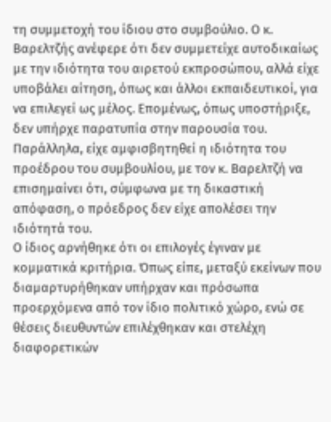τη συμμετοχή του ίδιου στο συμβούλιο. Ο κ. Βαρελτζής ανέφερε ότι δεν συμμετείχε αυτοδικαίως με την ιδιότητα του αιρετού εκπροσώπου, αλλά είχε υποβάλει αίτηση, όπως και άλλοι εκπαιδευτικοί, για να επιλεγεί ως μέλος. Επομένως, όπως υποστήριξε, δεν υπήρχε παρατυπία στην παρουσία του. Παράλληλα, είχε αμφισβητηθεί η ιδιότητα του προέδρου του συμβουλίου, με τον κ. Βαρελτζή να επισημαίνει ότι, σύμφωνα με τη δικαστική απόφαση, ο πρόεδρος δεν είχε απολέσει την ιδιότητά του.
Ο ίδιος αρνήθηκε ότι οι επιλογές έγιναν με κομματικά κριτήρια. Όπως είπε, μεταξύ εκείνων που διαμαρτυρήθηκαν υπήρχαν και πρόσωπα προερχόμενα από τον ίδιο πολιτικό χώρο, ενώ σε θέσεις διευθυντών επιλέχθηκαν και στελέχη διαφορετικών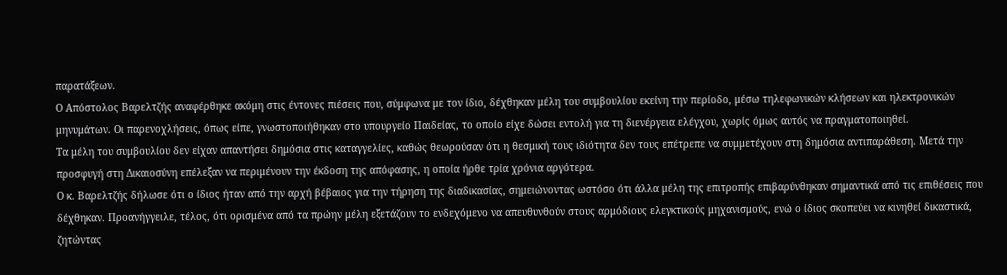παρατάξεων.
Ο Απόστολος Βαρελτζής αναφέρθηκε ακόμη στις έντονες πιέσεις που, σύμφωνα με τον ίδιο, δέχθηκαν μέλη του συμβουλίου εκείνη την περίοδο, μέσω τηλεφωνικών κλήσεων και ηλεκτρονικών μηνυμάτων. Οι παρενοχλήσεις, όπως είπε, γνωστοποιήθηκαν στο υπουργείο Παιδείας, το οποίο είχε δώσει εντολή για τη διενέργεια ελέγχου, χωρίς όμως αυτός να πραγματοποιηθεί.
Τα μέλη του συμβουλίου δεν είχαν απαντήσει δημόσια στις καταγγελίες, καθώς θεωρούσαν ότι η θεσμική τους ιδιότητα δεν τους επέτρεπε να συμμετέχουν στη δημόσια αντιπαράθεση. Μετά την προσφυγή στη Δικαιοσύνη επέλεξαν να περιμένουν την έκδοση της απόφασης, η οποία ήρθε τρία χρόνια αργότερα.
Ο κ. Βαρελτζής δήλωσε ότι ο ίδιος ήταν από την αρχή βέβαιος για την τήρηση της διαδικασίας, σημειώνοντας ωστόσο ότι άλλα μέλη της επιτροπής επιβαρύνθηκαν σημαντικά από τις επιθέσεις που δέχθηκαν. Προανήγγειλε, τέλος, ότι ορισμένα από τα πρώην μέλη εξετάζουν το ενδεχόμενο να απευθυνθούν στους αρμόδιους ελεγκτικούς μηχανισμούς, ενώ ο ίδιος σκοπεύει να κινηθεί δικαστικά, ζητώντας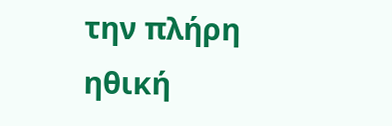την πλήρη ηθική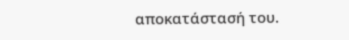αποκατάστασή του.